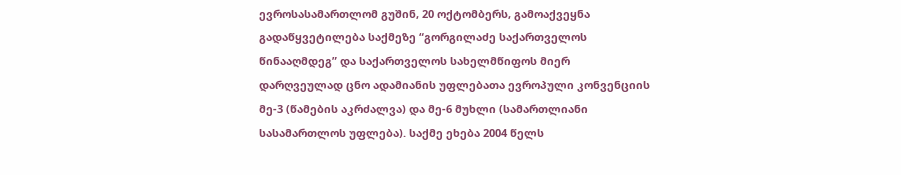ევროსასამართლომ გუშინ, 20 ოქტომბერს, გამოაქვეყნა გადაწყვეტილება საქმეზე “გორგილაძე საქართველოს წინააღმდეგ” და საქართველოს სახელმწიფოს მიერ დარღვეულად ცნო ადამიანის უფლებათა ევროპული კონვენციის მე-3 (წამების აკრძალვა) და მე-6 მუხლი (სამართლიანი სასამართლოს უფლება). საქმე ეხება 2004 წელს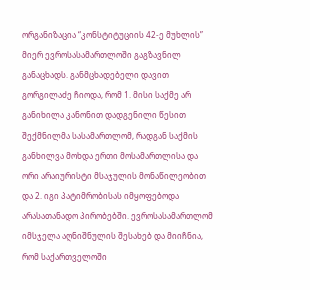ორგანიზაცია “კონსტიტუციის 42-ე მუხლის” მიერ ევროსასამართლოში გაგზავნილ განაცხადს. განმცხადებელი დავით გორგილაძე ჩიოდა, რომ 1. მისი საქმე არ განიხილა კანონით დადგენილი წესით შექმნილმა სასამართლომ, რადგან საქმის განხილვა მოხდა ერთი მოსამართლისა და ორი არაიურისტი მსაჯულის მონაწილეობით და 2. იგი პატიმრობისას იმყოფებოდა არასათანადო პირობებში. ევროსასამართლომ იმსჯელა აღნიშნულის შესახებ და მიიჩნია, რომ საქართველოში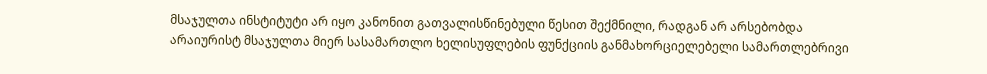მსაჯულთა ინსტიტუტი არ იყო კანონით გათვალისწინებული წესით შექმნილი, რადგან არ არსებობდა არაიურისტ მსაჯულთა მიერ სასამართლო ხელისუფლების ფუნქციის განმახორციელებელი სამართლებრივი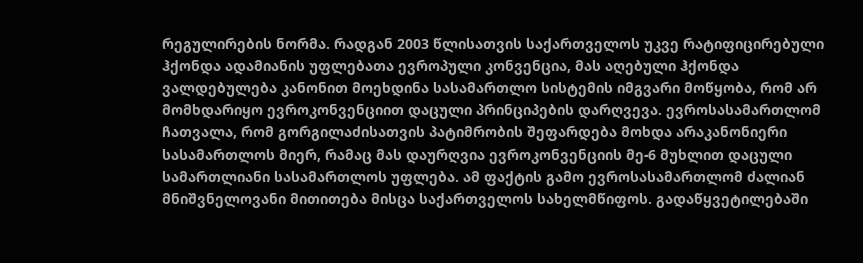რეგულირების ნორმა. რადგან 2003 წლისათვის საქართველოს უკვე რატიფიცირებული ჰქონდა ადამიანის უფლებათა ევროპული კონვენცია, მას აღებული ჰქონდა ვალდებულება კანონით მოეხდინა სასამართლო სისტემის იმგვარი მოწყობა, რომ არ მომხდარიყო ევროკონვენციით დაცული პრინციპების დარღვევა. ევროსასამართლომ ჩათვალა, რომ გორგილაძისათვის პატიმრობის შეფარდება მოხდა არაკანონიერი სასამართლოს მიერ, რამაც მას დაურღვია ევროკონვენციის მე-6 მუხლით დაცული სამართლიანი სასამართლოს უფლება. ამ ფაქტის გამო ევროსასამართლომ ძალიან მნიშვნელოვანი მითითება მისცა საქართველოს სახელმწიფოს. გადაწყვეტილებაში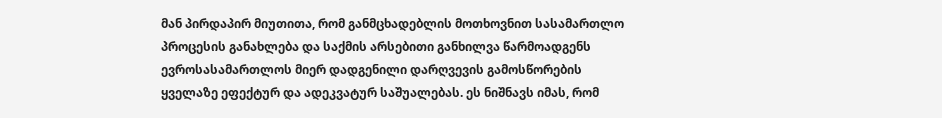მან პირდაპირ მიუთითა, რომ განმცხადებლის მოთხოვნით სასამართლო პროცესის განახლება და საქმის არსებითი განხილვა წარმოადგენს ევროსასამართლოს მიერ დადგენილი დარღვევის გამოსწორების ყველაზე ეფექტურ და ადეკვატურ საშუალებას. ეს ნიშნავს იმას, რომ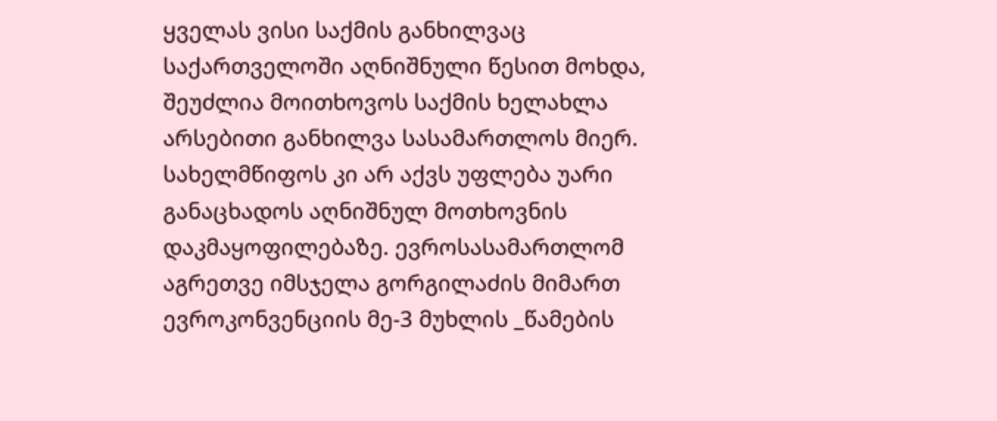ყველას ვისი საქმის განხილვაც საქართველოში აღნიშნული წესით მოხდა, შეუძლია მოითხოვოს საქმის ხელახლა არსებითი განხილვა სასამართლოს მიერ. სახელმწიფოს კი არ აქვს უფლება უარი განაცხადოს აღნიშნულ მოთხოვნის დაკმაყოფილებაზე. ევროსასამართლომ აგრეთვე იმსჯელა გორგილაძის მიმართ ევროკონვენციის მე-3 მუხლის _წამების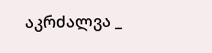აკრძალვა _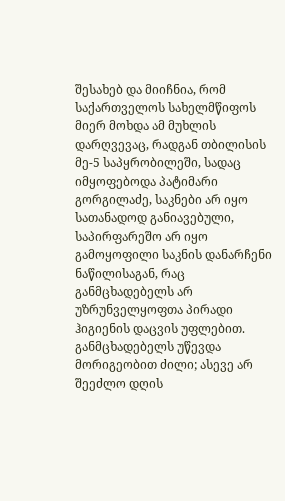შესახებ და მიიჩნია, რომ საქართველოს სახელმწიფოს მიერ მოხდა ამ მუხლის დარღვევაც, რადგან თბილისის მე-5 საპყრობილეში, სადაც იმყოფებოდა პატიმარი გორგილაძე, საკნები არ იყო სათანადოდ განიავებული, საპირფარეშო არ იყო გამოყოფილი საკნის დანარჩენი ნაწილისაგან, რაც განმცხადებელს არ უზრუნველყოფთა პირადი ჰიგიენის დაცვის უფლებით. განმცხადებელს უწევდა მორიგეობით ძილი; ასევე არ შეეძლო დღის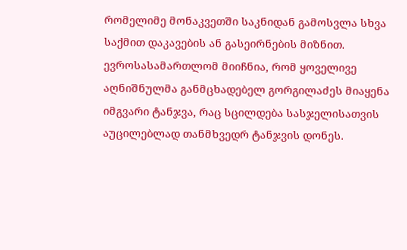რომელიმე მონაკვეთში საკნიდან გამოსვლა სხვა საქმით დაკავების ან გასეირნების მიზნით. ევროსასამართლომ მიიჩნია, რომ ყოველივე აღნიშნულმა განმცხადებელ გორგილაძეს მიაყენა იმგვარი ტანჯვა, რაც სცილდება სასჯელისათვის აუცილებლად თანმხვედრ ტანჯვის დონეს.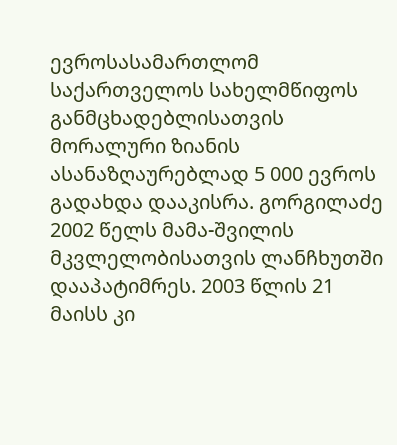ევროსასამართლომ საქართველოს სახელმწიფოს განმცხადებლისათვის მორალური ზიანის ასანაზღაურებლად 5 000 ევროს გადახდა დააკისრა. გორგილაძე 2002 წელს მამა-შვილის მკვლელობისათვის ლანჩხუთში დააპატიმრეს. 2003 წლის 21 მაისს კი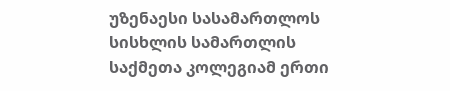უზენაესი სასამართლოს სისხლის სამართლის საქმეთა კოლეგიამ ერთი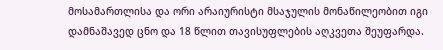მოსამართლისა და ორი არაიურისტი მსაჯულის მონაწილეობით იგი დამნაშავედ ცნო და 18 წლით თავისუფლების აღკვეთა შეუფარდა.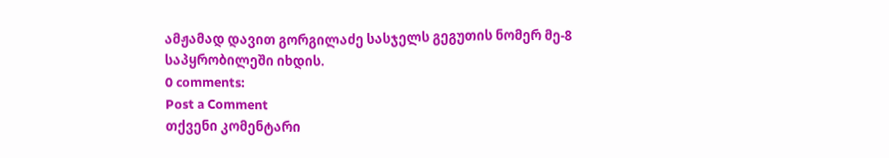ამჟამად დავით გორგილაძე სასჯელს გეგუთის ნომერ მე-8 საპყრობილეში იხდის.
0 comments:
Post a Comment
თქვენი კომენტარი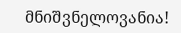მნიშვნელოვანია!